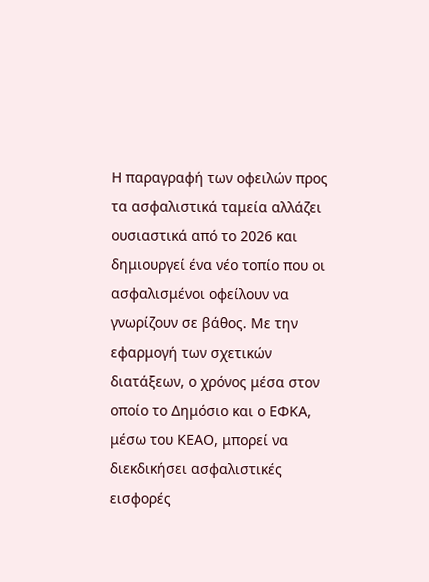Η παραγραφή των οφειλών προς τα ασφαλιστικά ταμεία αλλάζει ουσιαστικά από το 2026 και δημιουργεί ένα νέο τοπίο που οι ασφαλισμένοι οφείλουν να γνωρίζουν σε βάθος. Με την εφαρμογή των σχετικών διατάξεων, ο χρόνος μέσα στον οποίο το Δημόσιο και ο ΕΦΚΑ, μέσω του ΚΕΑΟ, μπορεί να διεκδικήσει ασφαλιστικές εισφορές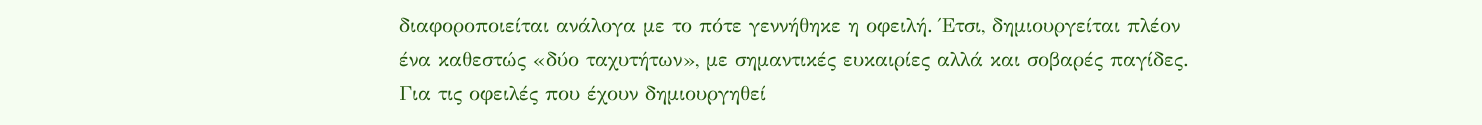διαφοροποιείται ανάλογα με το πότε γεννήθηκε η οφειλή. Έτσι, δημιουργείται πλέον ένα καθεστώς «δύο ταχυτήτων», με σημαντικές ευκαιρίες αλλά και σοβαρές παγίδες.
Για τις οφειλές που έχουν δημιουργηθεί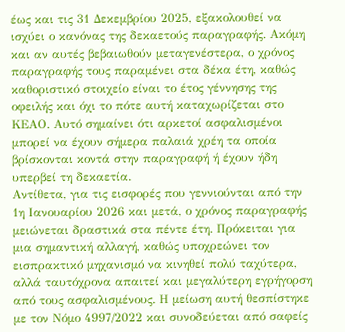έως και τις 31 Δεκεμβρίου 2025, εξακολουθεί να ισχύει ο κανόνας της δεκαετούς παραγραφής. Ακόμη και αν αυτές βεβαιωθούν μεταγενέστερα, ο χρόνος παραγραφής τους παραμένει στα δέκα έτη, καθώς καθοριστικό στοιχείο είναι το έτος γέννησης της οφειλής και όχι το πότε αυτή καταχωρίζεται στο ΚΕΑΟ. Αυτό σημαίνει ότι αρκετοί ασφαλισμένοι μπορεί να έχουν σήμερα παλαιά χρέη τα οποία βρίσκονται κοντά στην παραγραφή ή έχουν ήδη υπερβεί τη δεκαετία.
Αντίθετα, για τις εισφορές που γεννιούνται από την 1η Ιανουαρίου 2026 και μετά, ο χρόνος παραγραφής μειώνεται δραστικά στα πέντε έτη. Πρόκειται για μια σημαντική αλλαγή, καθώς υποχρεώνει τον εισπρακτικό μηχανισμό να κινηθεί πολύ ταχύτερα, αλλά ταυτόχρονα απαιτεί και μεγαλύτερη εγρήγορση από τους ασφαλισμένους. Η μείωση αυτή θεσπίστηκε με τον Νόμο 4997/2022 και συνοδεύεται από σαφείς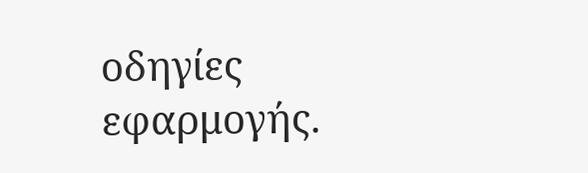οδηγίες εφαρμογής.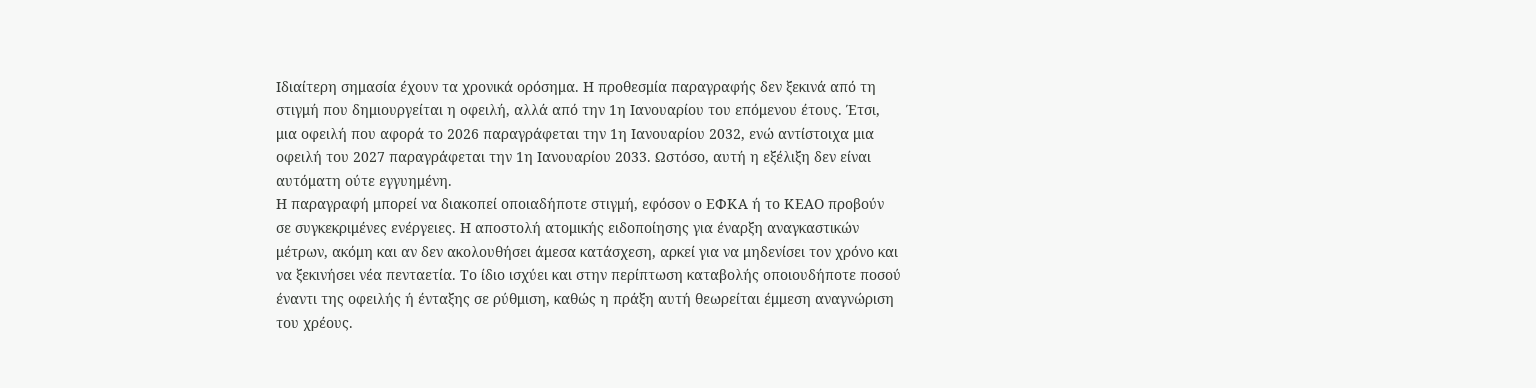Ιδιαίτερη σημασία έχουν τα χρονικά ορόσημα. Η προθεσμία παραγραφής δεν ξεκινά από τη στιγμή που δημιουργείται η οφειλή, αλλά από την 1η Ιανουαρίου του επόμενου έτους. Έτσι, μια οφειλή που αφορά το 2026 παραγράφεται την 1η Ιανουαρίου 2032, ενώ αντίστοιχα μια οφειλή του 2027 παραγράφεται την 1η Ιανουαρίου 2033. Ωστόσο, αυτή η εξέλιξη δεν είναι αυτόματη ούτε εγγυημένη.
Η παραγραφή μπορεί να διακοπεί οποιαδήποτε στιγμή, εφόσον ο ΕΦΚΑ ή το ΚΕΑΟ προβούν σε συγκεκριμένες ενέργειες. Η αποστολή ατομικής ειδοποίησης για έναρξη αναγκαστικών μέτρων, ακόμη και αν δεν ακολουθήσει άμεσα κατάσχεση, αρκεί για να μηδενίσει τον χρόνο και να ξεκινήσει νέα πενταετία. Το ίδιο ισχύει και στην περίπτωση καταβολής οποιουδήποτε ποσού έναντι της οφειλής ή ένταξης σε ρύθμιση, καθώς η πράξη αυτή θεωρείται έμμεση αναγνώριση του χρέους.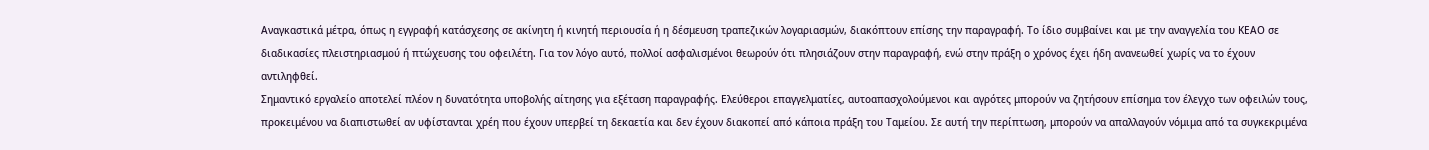Αναγκαστικά μέτρα, όπως η εγγραφή κατάσχεσης σε ακίνητη ή κινητή περιουσία ή η δέσμευση τραπεζικών λογαριασμών, διακόπτουν επίσης την παραγραφή. Το ίδιο συμβαίνει και με την αναγγελία του ΚΕΑΟ σε διαδικασίες πλειστηριασμού ή πτώχευσης του οφειλέτη. Για τον λόγο αυτό, πολλοί ασφαλισμένοι θεωρούν ότι πλησιάζουν στην παραγραφή, ενώ στην πράξη ο χρόνος έχει ήδη ανανεωθεί χωρίς να το έχουν αντιληφθεί.
Σημαντικό εργαλείο αποτελεί πλέον η δυνατότητα υποβολής αίτησης για εξέταση παραγραφής. Ελεύθεροι επαγγελματίες, αυτοαπασχολούμενοι και αγρότες μπορούν να ζητήσουν επίσημα τον έλεγχο των οφειλών τους, προκειμένου να διαπιστωθεί αν υφίστανται χρέη που έχουν υπερβεί τη δεκαετία και δεν έχουν διακοπεί από κάποια πράξη του Ταμείου. Σε αυτή την περίπτωση, μπορούν να απαλλαγούν νόμιμα από τα συγκεκριμένα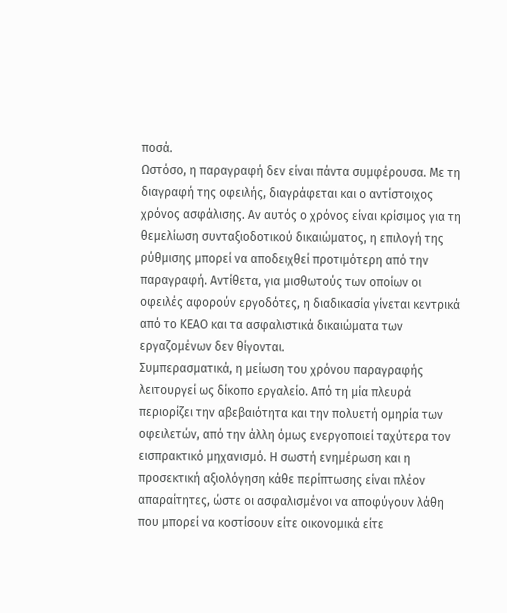ποσά.
Ωστόσο, η παραγραφή δεν είναι πάντα συμφέρουσα. Με τη διαγραφή της οφειλής, διαγράφεται και ο αντίστοιχος χρόνος ασφάλισης. Αν αυτός ο χρόνος είναι κρίσιμος για τη θεμελίωση συνταξιοδοτικού δικαιώματος, η επιλογή της ρύθμισης μπορεί να αποδειχθεί προτιμότερη από την παραγραφή. Αντίθετα, για μισθωτούς των οποίων οι οφειλές αφορούν εργοδότες, η διαδικασία γίνεται κεντρικά από το ΚΕΑΟ και τα ασφαλιστικά δικαιώματα των εργαζομένων δεν θίγονται.
Συμπερασματικά, η μείωση του χρόνου παραγραφής λειτουργεί ως δίκοπο εργαλείο. Από τη μία πλευρά περιορίζει την αβεβαιότητα και την πολυετή ομηρία των οφειλετών, από την άλλη όμως ενεργοποιεί ταχύτερα τον εισπρακτικό μηχανισμό. Η σωστή ενημέρωση και η προσεκτική αξιολόγηση κάθε περίπτωσης είναι πλέον απαραίτητες, ώστε οι ασφαλισμένοι να αποφύγουν λάθη που μπορεί να κοστίσουν είτε οικονομικά είτε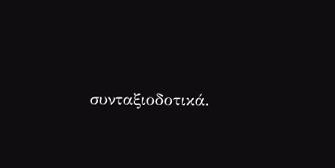συνταξιοδοτικά.